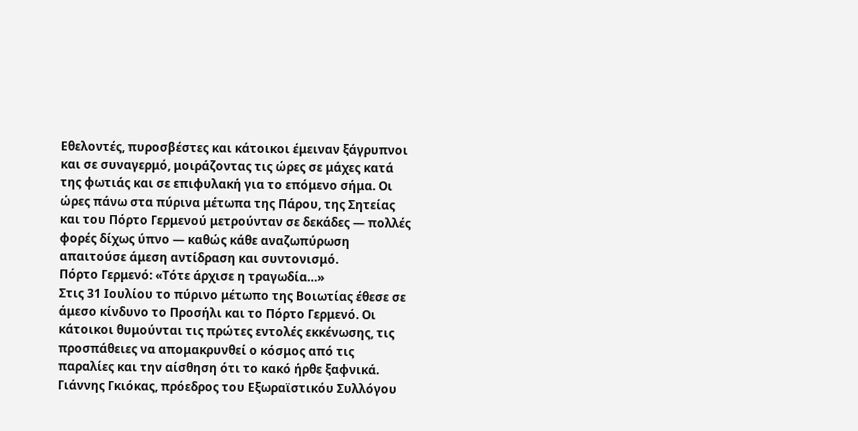Εθελοντές, πυροσβέστες και κάτοικοι έμειναν ξάγρυπνοι και σε συναγερμό, μοιράζοντας τις ώρες σε μάχες κατά της φωτιάς και σε επιφυλακή για το επόμενο σήμα. Οι ώρες πάνω στα πύρινα μέτωπα της Πάρου, της Σητείας και του Πόρτο Γερμενού μετρούνταν σε δεκάδες — πολλές φορές δίχως ύπνο — καθώς κάθε αναζωπύρωση απαιτούσε άμεση αντίδραση και συντονισμό.
Πόρτο Γερμενό: «Τότε άρχισε η τραγωδία…»
Στις 31 Ιουλίου το πύρινο μέτωπο της Βοιωτίας έθεσε σε άμεσο κίνδυνο το Προσήλι και το Πόρτο Γερμενό. Οι κάτοικοι θυμούνται τις πρώτες εντολές εκκένωσης, τις προσπάθειες να απομακρυνθεί ο κόσμος από τις παραλίες και την αίσθηση ότι το κακό ήρθε ξαφνικά.
Γιάννης Γκιόκας, πρόεδρος του Εξωραϊστικόυ Συλλόγου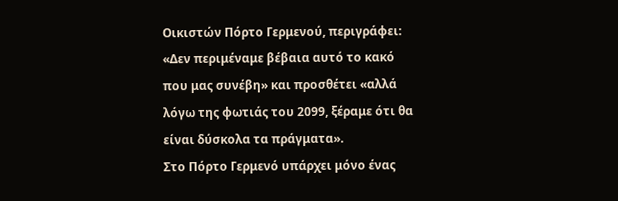Οικιστών Πόρτο Γερμενού, περιγράφει: «Δεν περιμέναμε βέβαια αυτό το κακό που μας συνέβη» και προσθέτει «αλλά λόγω της φωτιάς του 2099, ξέραμε ότι θα είναι δύσκολα τα πράγματα».
Στο Πόρτο Γερμενό υπάρχει μόνο ένας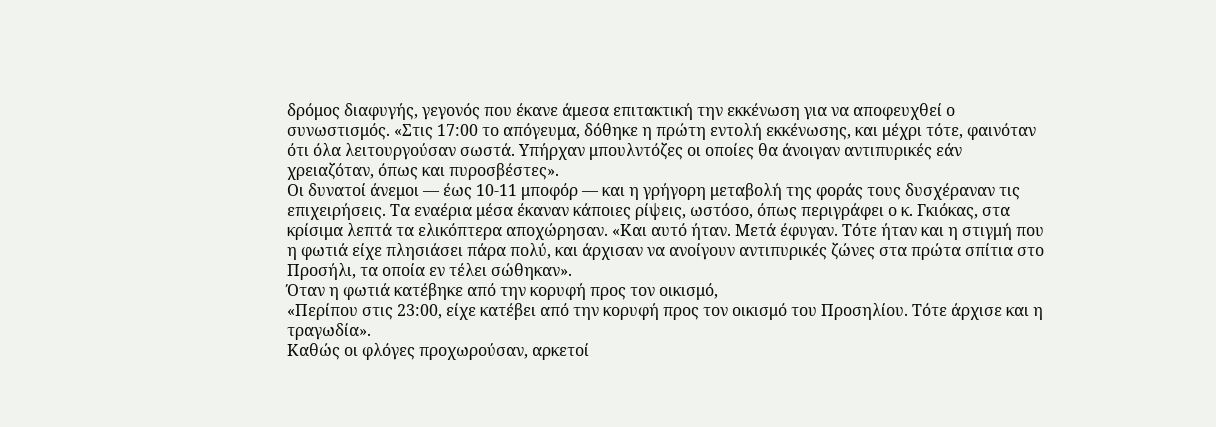δρόμος διαφυγής, γεγονός που έκανε άμεσα επιτακτική την εκκένωση για να αποφευχθεί ο συνωστισμός. «Στις 17:00 το απόγευμα, δόθηκε η πρώτη εντολή εκκένωσης, και μέχρι τότε, φαινόταν ότι όλα λειτουργούσαν σωστά. Υπήρχαν μπουλντόζες οι οποίες θα άνοιγαν αντιπυρικές εάν χρειαζόταν, όπως και πυροσβέστες».
Οι δυνατοί άνεμοι — έως 10-11 μποφόρ — και η γρήγορη μεταβολή της φοράς τους δυσχέραναν τις επιχειρήσεις. Τα εναέρια μέσα έκαναν κάποιες ρίψεις, ωστόσο, όπως περιγράφει ο κ. Γκιόκας, στα κρίσιμα λεπτά τα ελικόπτερα αποχώρησαν. «Και αυτό ήταν. Μετά έφυγαν. Τότε ήταν και η στιγμή που η φωτιά είχε πλησιάσει πάρα πολύ, και άρχισαν να ανοίγουν αντιπυρικές ζώνες στα πρώτα σπίτια στο Προσήλι, τα οποία εν τέλει σώθηκαν».
Όταν η φωτιά κατέβηκε από την κορυφή προς τον οικισμό,
«Περίπου στις 23:00, είχε κατέβει από την κορυφή προς τον οικισμό του Προσηλίου. Τότε άρχισε και η τραγωδία».
Καθώς οι φλόγες προχωρούσαν, αρκετοί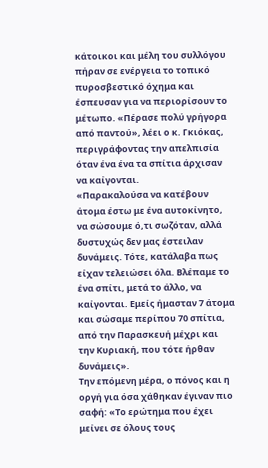κάτοικοι και μέλη του συλλόγου πήραν σε ενέργεια το τοπικό πυροσβεστικό όχημα και έσπευσαν για να περιορίσουν το μέτωπο. «Πέρασε πολύ γρήγορα από παντού», λέει ο κ. Γκιόκας, περιγράφοντας την απελπισία όταν ένα ένα τα σπίτια άρχισαν να καίγονται.
«Παρακαλούσα να κατέβουν άτομα έστω με ένα αυτοκίνητο, να σώσουμε ό,τι σωζόταν, αλλά δυστυχώς δεν μας έστειλαν δυνάμεις. Τότε, κατάλαβα πως είχαν τελειώσει όλα. Βλέπαμε το ένα σπίτι, μετά το άλλο, να καίγονται. Εμείς ήμασταν 7 άτομα και σώσαμε περίπου 70 σπίτια, από την Παρασκευή μέχρι και την Κυριακή, που τότε ήρθαν δυνάμεις».
Την επόμενη μέρα, ο πόνος και η οργή για όσα χάθηκαν έγιναν πιο σαφή: «Το ερώτημα που έχει μείνει σε όλους τους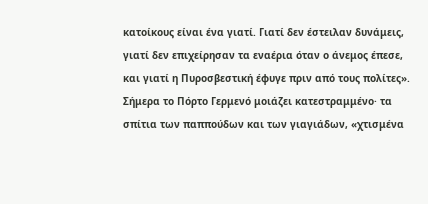κατοίκους είναι ένα γιατί. Γιατί δεν έστειλαν δυνάμεις, γιατί δεν επιχείρησαν τα εναέρια όταν ο άνεμος έπεσε, και γιατί η Πυροσβεστική έφυγε πριν από τους πολίτες». Σήμερα το Πόρτο Γερμενό μοιάζει κατεστραμμένο· τα σπίτια των παππούδων και των γιαγιάδων, «χτισμένα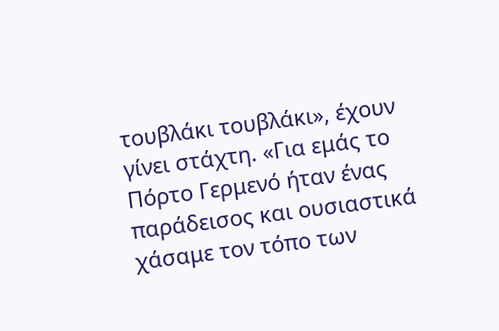τουβλάκι τουβλάκι», έχουν γίνει στάχτη. «Για εμάς το Πόρτο Γερμενό ήταν ένας παράδεισος και ουσιαστικά χάσαμε τον τόπο των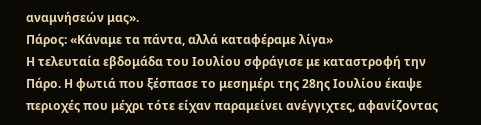αναμνήσεών μας».
Πάρος: «Κάναμε τα πάντα, αλλά καταφέραμε λίγα»
Η τελευταία εβδομάδα του Ιουλίου σφράγισε με καταστροφή την Πάρο. Η φωτιά που ξέσπασε το μεσημέρι της 28ης Ιουλίου έκαψε περιοχές που μέχρι τότε είχαν παραμείνει ανέγγιχτες, αφανίζοντας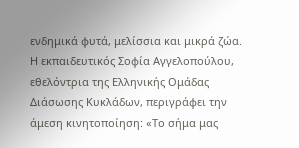ενδημικά φυτά, μελίσσια και μικρά ζώα.
Η εκπαιδευτικός Σοφία Αγγελοπούλου, εθελόντρια της Ελληνικής Ομάδας Διάσωσης Κυκλάδων, περιγράφει την άμεση κινητοποίηση: «Το σήμα μας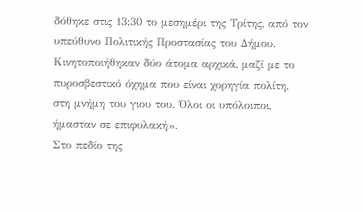δόθηκε στις 13:30 το μεσημέρι της Τρίτης, από τον υπεύθυνο Πολιτικής Προστασίας του Δήμου. Κινητοποιήθηκαν δύο άτομα αρχικά, μαζί με το πυροσβεστικό όχημα που είναι χορηγία πολίτη, στη μνήμη του γιου του. Όλοι οι υπόλοιποι, ήμασταν σε επιφυλακή».
Στο πεδίο της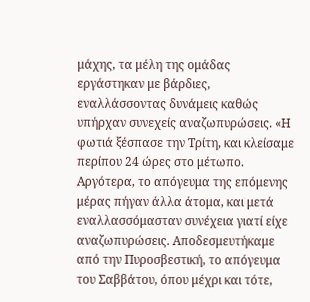μάχης, τα μέλη της ομάδας εργάστηκαν με βάρδιες, εναλλάσσοντας δυνάμεις καθώς υπήρχαν συνεχείς αναζωπυρώσεις. «Η φωτιά ξέσπασε την Τρίτη, και κλείσαμε περίπου 24 ώρες στο μέτωπο. Αργότερα, το απόγευμα της επόμενης μέρας πήγαν άλλα άτομα, και μετά εναλλασσόμασταν συνέχεια γιατί είχε αναζωπυρώσεις. Αποδεσμευτήκαμε από την Πυροσβεστική, το απόγευμα του Σαββάτου, όπου μέχρι και τότε,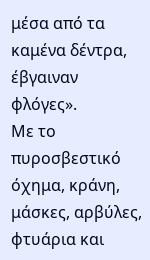μέσα από τα καμένα δέντρα, έβγαιναν φλόγες».
Με το πυροσβεστικό όχημα, κράνη, μάσκες, αρβύλες, φτυάρια και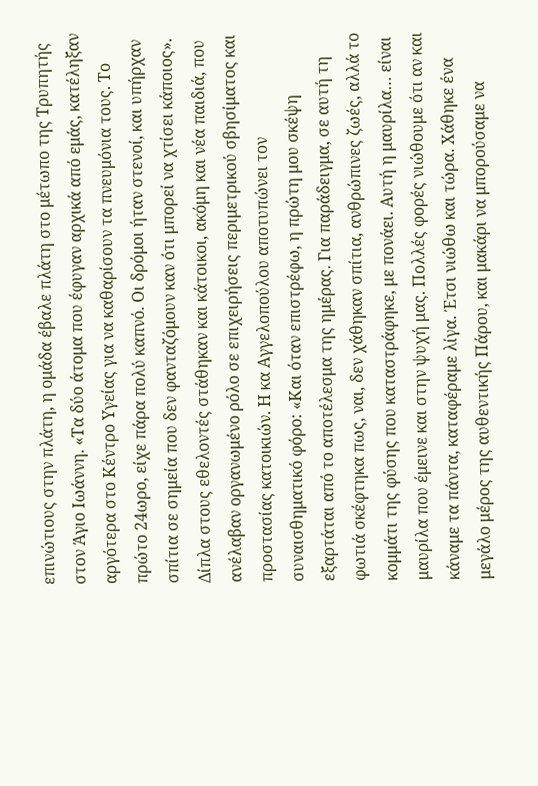επινώτιους στην πλάτη, η ομάδα έβαλε πλάτη στο μέτωπο της Τρυπητής στον Άγιο Ιωάννη. «Τα δύο άτομα που έφυγαν αρχικά από εμάς, κατέληξαν αργότερα στο Κέντρο Υγείας για να καθαρίσουν τα πνευμόνια τους. Το πρώτο 24ωρο, είχε πάρα πολύ καπνό. Οι δρόμοι ήταν στενοί, και υπήρχαν σπίτια σε σημεία που δεν φανταζόμουν καν ότι μπορεί να χτίσει κάποιος».
Δίπλα στους εθελοντές στάθηκαν και κάτοικοι, ακόμη και νέα παιδιά, που ανέλαβαν οργανωμένο ρόλο σε επιχειρήσεις περιμετρικού σβησίματος και προστασίας κατοικιών. Η κα Αγγελοπούλου αποτυπώνει τον συναισθηματικό φόρο: «Και όταν επιστρέφω, η πρώτη μου σκέψη εξαρτάται από το αποτέλεσμα της ημέρας. Για παράδειγμα, σε αυτή τη φωτιά σκέφτηκα πως, ναι, δεν χάθηκαν σπίτια, ανθρώπινες ζωές, αλλά το κομμάτι της φύσης που καταστράφηκε, με πονάει. Αυτή η μαυρίλα… είναι μαυρίλα που έμεινε και στην ψυχή μας. Πολλές φορές νιώθουμε ότι αν και κάναμε τα πάντα, καταφέραμε λίγα. Έτσι νιώθω και τώρα. Χάθηκε ένα μεγάλο μέρος της αυθεντικής Πάρου, και μακάρι να μπορούσαμε να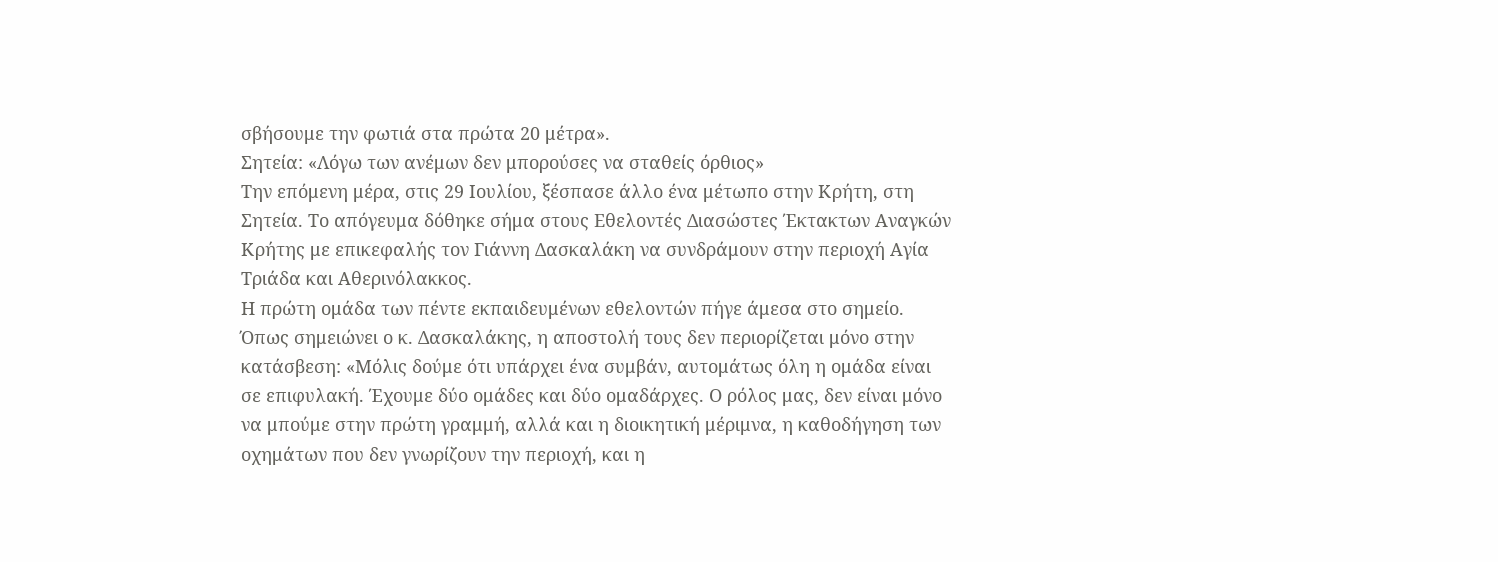σβήσουμε την φωτιά στα πρώτα 20 μέτρα».
Σητεία: «Λόγω των ανέμων δεν μπορούσες να σταθείς όρθιος»
Την επόμενη μέρα, στις 29 Ιουλίου, ξέσπασε άλλο ένα μέτωπο στην Κρήτη, στη Σητεία. Το απόγευμα δόθηκε σήμα στους Εθελοντές Διασώστες Έκτακτων Αναγκών Κρήτης με επικεφαλής τον Γιάννη Δασκαλάκη να συνδράμουν στην περιοχή Αγία Τριάδα και Αθερινόλακκος.
Η πρώτη ομάδα των πέντε εκπαιδευμένων εθελοντών πήγε άμεσα στο σημείο. Όπως σημειώνει ο κ. Δασκαλάκης, η αποστολή τους δεν περιορίζεται μόνο στην κατάσβεση: «Μόλις δούμε ότι υπάρχει ένα συμβάν, αυτομάτως όλη η ομάδα είναι σε επιφυλακή. Έχουμε δύο ομάδες και δύο ομαδάρχες. Ο ρόλος μας, δεν είναι μόνο να μπούμε στην πρώτη γραμμή, αλλά και η διοικητική μέριμνα, η καθοδήγηση των οχημάτων που δεν γνωρίζουν την περιοχή, και η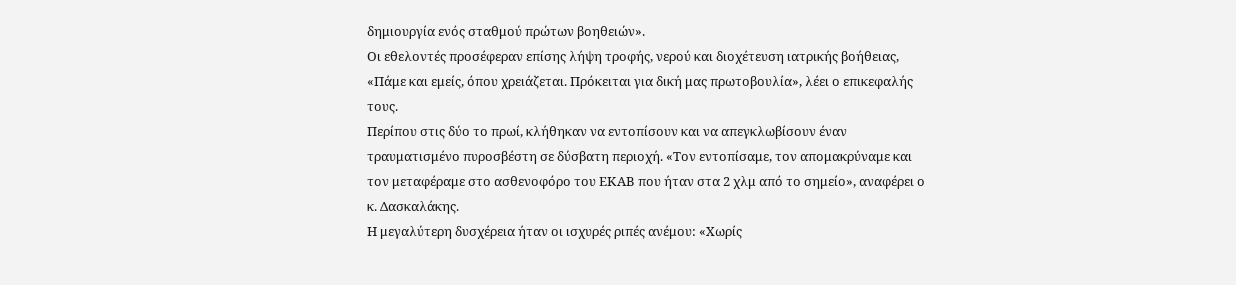δημιουργία ενός σταθμού πρώτων βοηθειών».
Οι εθελοντές προσέφεραν επίσης λήψη τροφής, νερού και διοχέτευση ιατρικής βοήθειας, «Πάμε και εμείς, όπου χρειάζεται. Πρόκειται για δική μας πρωτοβουλία», λέει ο επικεφαλής τους.
Περίπου στις δύο το πρωί, κλήθηκαν να εντοπίσουν και να απεγκλωβίσουν έναν τραυματισμένο πυροσβέστη σε δύσβατη περιοχή. «Τον εντοπίσαμε, τον απομακρύναμε και τον μεταφέραμε στο ασθενοφόρο του ΕΚΑΒ που ήταν στα 2 χλμ από το σημείο», αναφέρει ο κ. Δασκαλάκης.
Η μεγαλύτερη δυσχέρεια ήταν οι ισχυρές ριπές ανέμου: «Χωρίς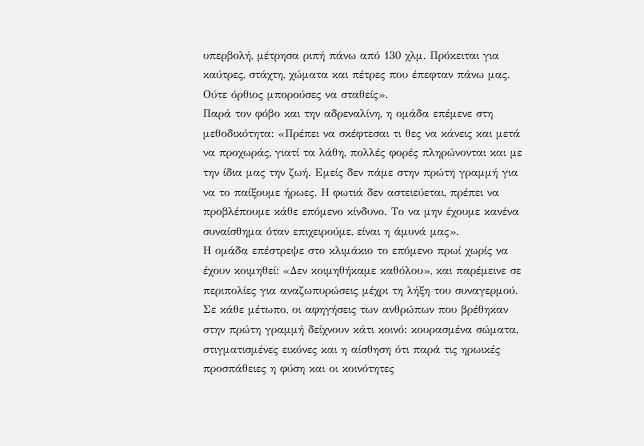υπερβολή, μέτρησα ριπή πάνω από 130 χλμ. Πρόκειται για καύτρες, στάχτη, χώματα και πέτρες που έπεφταν πάνω μας. Ούτε όρθιος μπορούσες να σταθείς».
Παρά τον φόβο και την αδρεναλίνη, η ομάδα επέμενε στη μεθοδικότητα: «Πρέπει να σκέφτεσαι τι θες να κάνεις και μετά να προχωράς, γιατί τα λάθη, πολλές φορές πληρώνονται και με την ίδια μας την ζωή. Εμείς δεν πάμε στην πρώτη γραμμή για να το παίξουμε ήρωες. Η φωτιά δεν αστειεύεται, πρέπει να προβλέπουμε κάθε επόμενο κίνδυνο. Το να μην έχουμε κανένα συναίσθημα όταν επιχειρούμε, είναι η άμυνά μας».
Η ομάδα επέστρεψε στο κλιμάκιο το επόμενο πρωί χωρίς να έχουν κοιμηθεί: «Δεν κοιμηθήκαμε καθόλου», και παρέμεινε σε περιπολίες για αναζωπυρώσεις μέχρι τη λήξη του συναγερμού.
Σε κάθε μέτωπο, οι αφηγήσεις των ανθρώπων που βρέθηκαν στην πρώτη γραμμή δείχνουν κάτι κοινό: κουρασμένα σώματα, στιγματισμένες εικόνες και η αίσθηση ότι παρά τις ηρωικές προσπάθειες η φύση και οι κοινότητες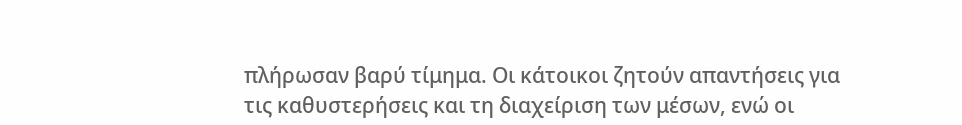πλήρωσαν βαρύ τίμημα. Οι κάτοικοι ζητούν απαντήσεις για τις καθυστερήσεις και τη διαχείριση των μέσων, ενώ οι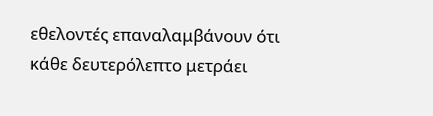εθελοντές επαναλαμβάνουν ότι κάθε δευτερόλεπτο μετράει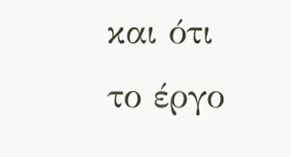και ότι το έργο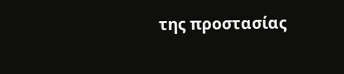της προστασίας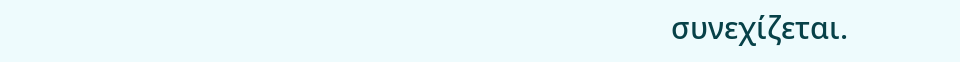συνεχίζεται.